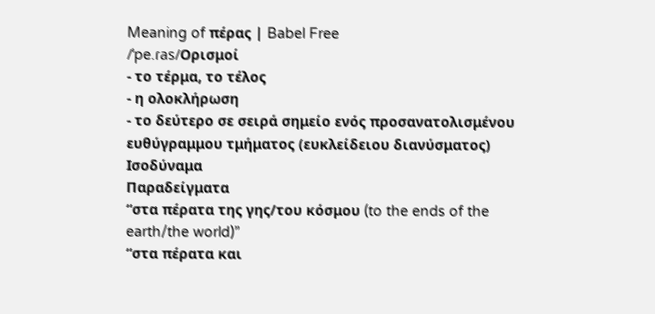Meaning of πέρας | Babel Free
/ˈpe.ɾas/Ορισμοί
- το τέρμα, το τέλος
- η ολοκλήρωση
- το δεύτερο σε σειρά σημείο ενός προσανατολισμένου ευθύγραμμου τμήματος (ευκλείδειου διανύσματος)
Ισοδύναμα
Παραδείγματα
“στα πέρατα της γης/του κόσμου (to the ends of the earth/the world)”
“στα πέρατα και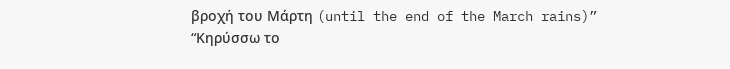βροχή του Μάρτη (until the end of the March rains)”
“Κηρύσσω το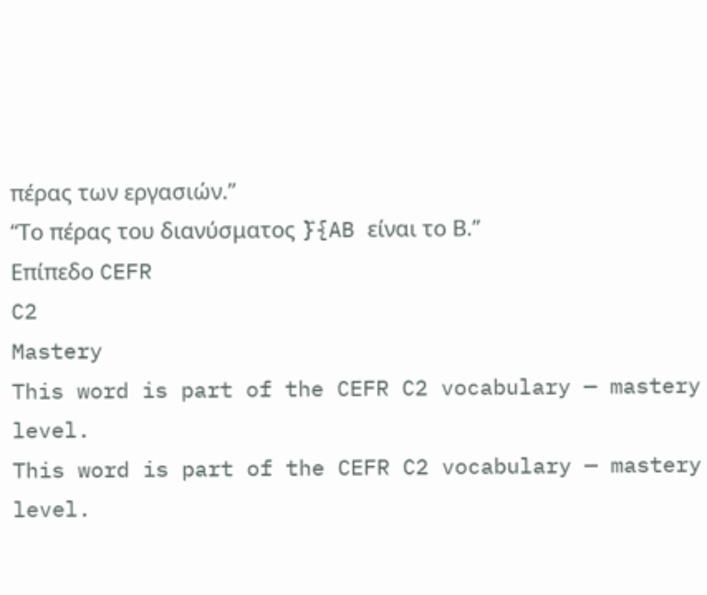πέρας των εργασιών.”
“Το πέρας του διανύσματος }⃑{AB είναι το Β.”
Επίπεδο CEFR
C2
Mastery
This word is part of the CEFR C2 vocabulary — mastery level.
This word is part of the CEFR C2 vocabulary — mastery level.